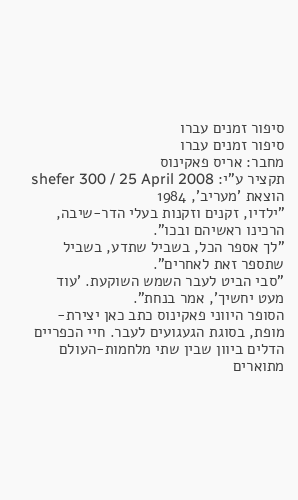סיפור זמנים עברו
סיפור זמנים עברו
מחבר: אריס פאקינוס
תקציר ע"י: shefer 300 / 25 April 2008
הוצאת 'מעריב', 1984
"ילדיו, זקנים וזקנות בעלי הדר-שיבה, הרכינו ראשיהם ובכו".
"לך אספר הכל, בשביל שתדע, בשביל שתספר זאת לאחרים".
"סבי הביט לעבר השמש השוקעת. 'עוד מעט יחשיך', אמר בנחת".
הסופר היווני פאקינוס כתב כאן יצירת-מופת, בסוגת הגעגועים לעבר. חיי הכפריים הדלים ביוון שבין שתי מלחמות-העולם מתוארים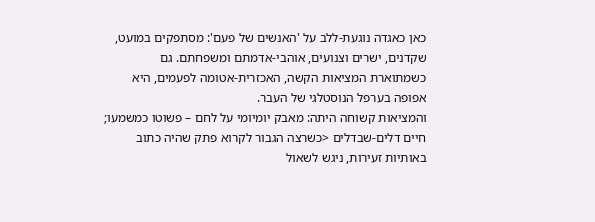כאן כאגדה נוגעת-ללב על 'האנשים של פעם': מסתפקים במועט, שקדנים, ישרים וצנועים, אוהבי-אדמתם ומשפחתם. גם כשמתוארת המציאות הקשה, האכזרית-אטומה לפעמים, היא אפופה בערפל הנוסטלגי של העבר.
והמציאות קשוחה היתה: מאבק יומיומי על לחם – פשוטו כמשמעו; חיים דלים-שבדלים <כשרצה הגבור לקרוא פתק שהיה כתוב באותיות זעירות, ניגש לשאול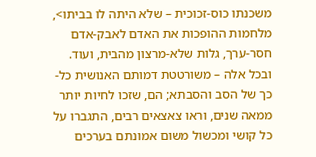משכנתו כוס-זכוכית – שלא היתה לו בביתו>, מלחמות ההופכות את האדם לאבק-אדם חסר-ערך, גלות שלא-מרצון מהבית, ועוד.
ובכל אלה – משורטטת דמותם האנושית כל-כך של הסב והסבתא; הם, שזכו לחיות יותר ממאה שנים, וראו צאצאים רבים, התגברו על כל קושי ומכשול משום אמונתם בערכים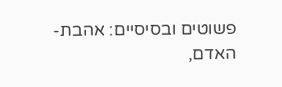פשוטים ובסיסיים: אהבת-האדם,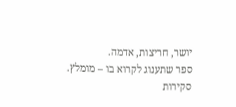יושר, חריצות, אדמה.
ספר שתענוג לקרוא בו – מומלץ.
סקירות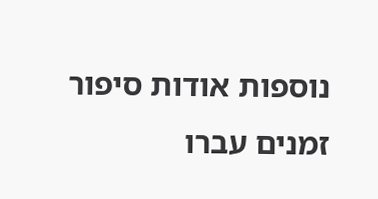נוספות אודות סיפור זמנים עברו